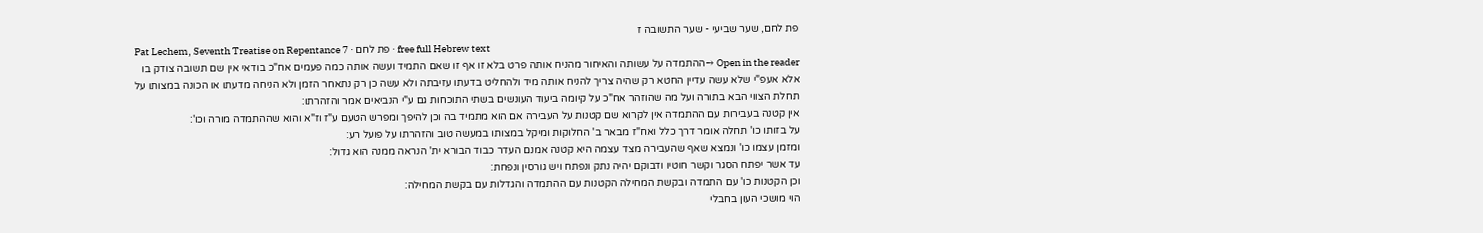פת לחם, שער שביעי - שער התשובה ז
Pat Lechem, Seventh Treatise on Repentance 7 · פת לחם · free full Hebrew text
Open in the reader →ההתמדה על עשותה והאיחור מהניח אותה פרט בלא זו אף זו שאם התמיד ועשה אותה כמה פעמים אח"כ בודאי אין שם תשובה צודק בו אלא אעפ"י שלא עשה עדיין החטא רק שהיה צריך להניח אותה מיד ולהחליט בדעתו עזיבתה ולא עשה כן רק נתאחר הזמן ולא הניחה מדעתו או הכונה במצותו על תחלת הצווי הבא בתורה ועל מה שהוזהר אח"כ על קיומה ביעוד העונשים בשתי התוכחות גם ע"י הנביאים אמר והזהרתו:
אין קטנה בעבירות עם ההתמדה אין לקרוא שם קטנות על העבירה אם הוא מתמיד בה וכן להיפך ומפרש הטעם ע"ז וז"א והוא שההתמדה מורה וכו':
על בזותו כו' תחלה אומר דרך כלל ואח"ז מבאר ב' החלוקות ומיקל במצותו במעשה טוב והזהרתו על פועל רע:
ומזמן עצמו כו' ונמצא שאף שהעבירה מצד עצמה היא קטנה אמנם העדר כבוד הבורא ית' הנראה ממנה הוא גדול:
עד אשר יפתח הסגר וקשר חוטיו ודבוקם יהיה נתק ונפתח ויש גורסין ונפחת:
וכן הקטנות כו' עם התמדה ובקשת המחילה הקטנות עם ההתמדה והגדלות עם בקשת המחילה:
הוי מושכי העון בחבלי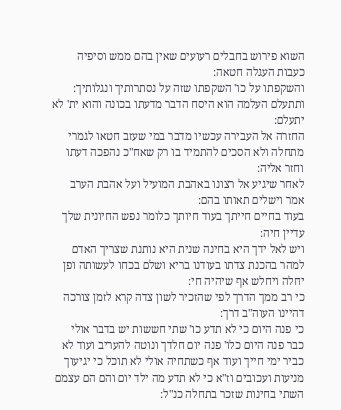השוא פירוש בחבלים רעועים שאין בהם ממש וסיפיה כעבות העגלה חטאה:
והשקפתו על כו' השקפתו שזה על נסתרותיך ונגלותיך:
ותתעלם העלמה הוא היסח הדבר מדעתו בכונה והוא ית' לא יתעלם:
החזרה אל העבירה עכשיו מדבר במי שעזב חטאו לגמרי מתחלה ולא הסכים להתמיד בו רק שאח"כ נהפכה דעתו וחזר אליה:
לאחר שיגיע אל רצונו באהבת המועיל ועל אהבת הערב אמר וישלים תאותו בהם:
בעוד בחיים חייתך בעוד חיותך כלומר נפש החיונית שלך עדיין חיה:
ויש לאל ידך היא בחינה שנית היא נותנת שצריך האדם למהר בהכנת צדתו בעודנו בריא ושלם בכחו לעשותה ופן יחלה ויחלש אף שיהיה חי:
כי רב ממך הדרך לפי שהזכיר לשון צדה קרא לזמן צורכה דהיינו העוה"ב דרך:
כי פנה היום כי לא תדע כו' שתי חששות יש בדבר אולי כבר פנה היום כלו' פנה יום חלדך ונוטה להעריב ועוד לא כביר ימי חייך ועוד אף כשתחיה אולי לא תוכל כי יגיעוך מניעות ועכובים וז"א כי לא תדע מה ילד יום והם הם עצמם השתי בחינות שזכר בתחלה כנ"ל: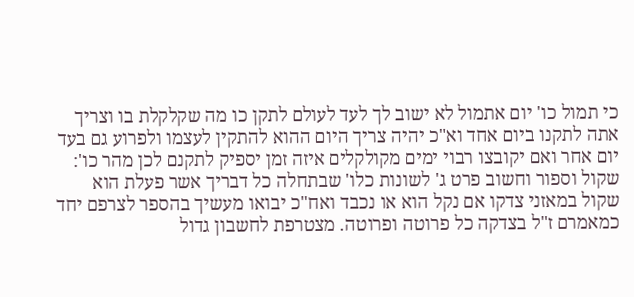כי תמול כו' יום אתמול לא ישוב לך לעד לעולם לתקן כו מה שקלקלת בו וצריך אתה לתקנו ביום אחד וא"כ יהיה צריך היום ההוא להתקין לעצמו ולפרוע גם בעד יום אחר ואם יקובצו רבוי ימים מקולקלים איזה זמן יספיק לתקנם לכן מהר כו':
שקול וספור וחשוב פרט ג' לשונות כלו' שבתחלה כל דבריך אשר פעלת הוא שקול במאזני צדקו אם נקל הוא או נכבד ואח"כ יבואו מעשיך בהספר לצרפם יחד כמאמרם ז"ל בצדקה כל פרוטה ופרוטה. מצטרפת לחשבון גדול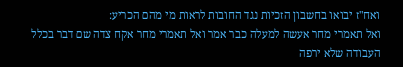ואח"ז יבואו בחשבון הזכיות נגד החובות לראות מי מהם הכריע:
ואל תאמרי מחר אעשה למעלה כבר אמר ואל תאמרי מחר אקח צדה שם דבר בכלל העבודה שלא ירפה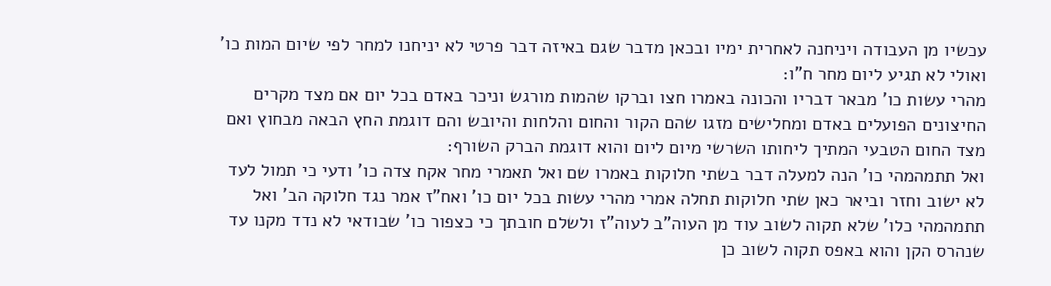עכשיו מן העבודה ויניחנה לאחרית ימיו ובכאן מדבר שגם באיזה דבר פרטי לא יניחנו למחר לפי שיום המות כו' ואולי לא תגיע ליום מחר ח"ו:
מהרי עשות כו' מבאר דבריו והכונה באמרו חצו וברקו שהמות מורגש וניכר באדם בכל יום אם מצד מקרים החיצונים הפועלים באדם ומחלישים מזגו שהם הקור והחום והלחות והיובש והם דוגמת החץ הבאה מבחוץ ואם מצד החום הטבעי המתיך ליחותו השרשי מיום ליום והוא דוגמת הברק השורף:
ואל תתמהמהי כו' הנה למעלה דבר בשתי חלוקות באמרו שם ואל תאמרי מחר אקח צדה כו' ודעי כי תמול לעד לא ישוב וחזר וביאר כאן שתי חלוקות תחלה אמרי מהרי עשות בכל יום כו' ואח"ז אמר נגד חלוקה הב' ואל תתמהמהי כלו' שלא תקוה לשוב עוד מן העוה"ב לעוה"ז ולשלם חובתך כי כצפור כו' שבודאי לא נדד מקנו עד שנהרס הקן והוא באפס תקוה לשוב כן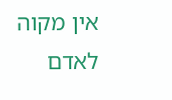אין מקוה לאדם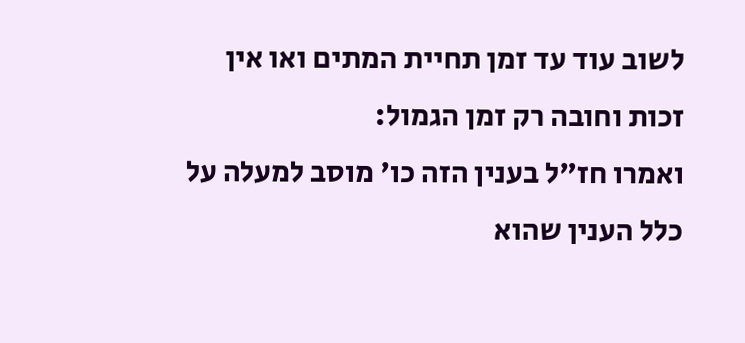לשוב עוד עד זמן תחיית המתים ואו אין זכות וחובה רק זמן הגמול:
ואמרו חז"ל בענין הזה כו' מוסב למעלה על כלל הענין שהוא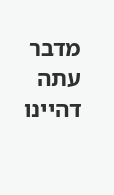מדבר עתה דהיינו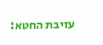עזיבת החטא: